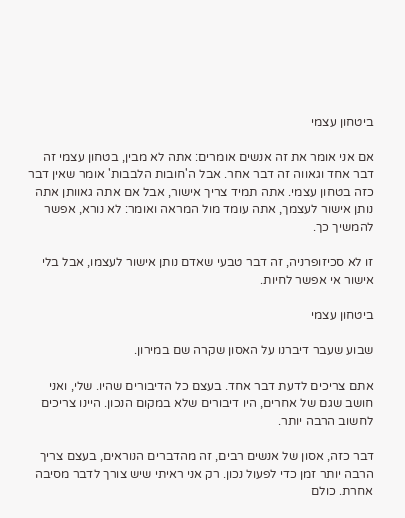ביטחון עצמי

אם אני אומר את זה אנשים אומרים: אתה לא מבין, בטחון עצמי זה דבר אחד וגאווה זה דבר אחר. אבל ה'חובות הלבבות' אומר שאין דבר כזה בטחון עצמי. אתה תמיד צריך אישור, אבל אם אתה גאוותן אתה נותן אישור לעצמך, אתה עומד מול המראה ואומר: לא נורא, אפשר להמשיך כך.

זו לא סכיזופרניה, זה דבר טבעי שאדם נותן אישור לעצמו, אבל בלי אישור אי אפשר לחיות.

ביטחון עצמי

שבוע שעבר דיברנו על האסון שקרה שם במירון.

אתם צריכים לדעת דבר אחד. בעצם כל הדיבורים שהיו. שלי, ואני חושב שגם של אחרים, היו דיבורים שלא במקום הנכון. היינו צריכים לחשוב הרבה יותר.

דבר כזה, אסון של אנשים רבים, זה מהדברים הנוראים, בעצם צריך הרבה יותר זמן כדי לפעול נכון. רק אני ראיתי שיש צורך לדבר מסיבה אחרת. כולם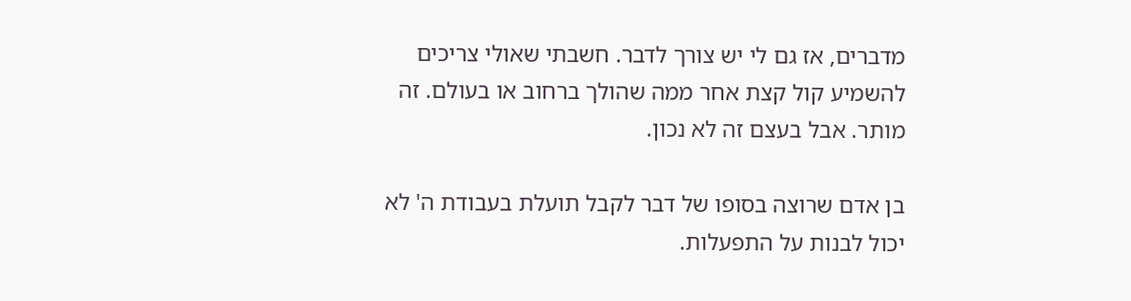מדברים, אז גם לי יש צורך לדבר. חשבתי שאולי צריכים להשמיע קול קצת אחר ממה שהולך ברחוב או בעולם. זה מותר. אבל בעצם זה לא נכון.

בן אדם שרוצה בסופו של דבר לקבל תועלת בעבודת ה' לא יכול לבנות על התפעלות.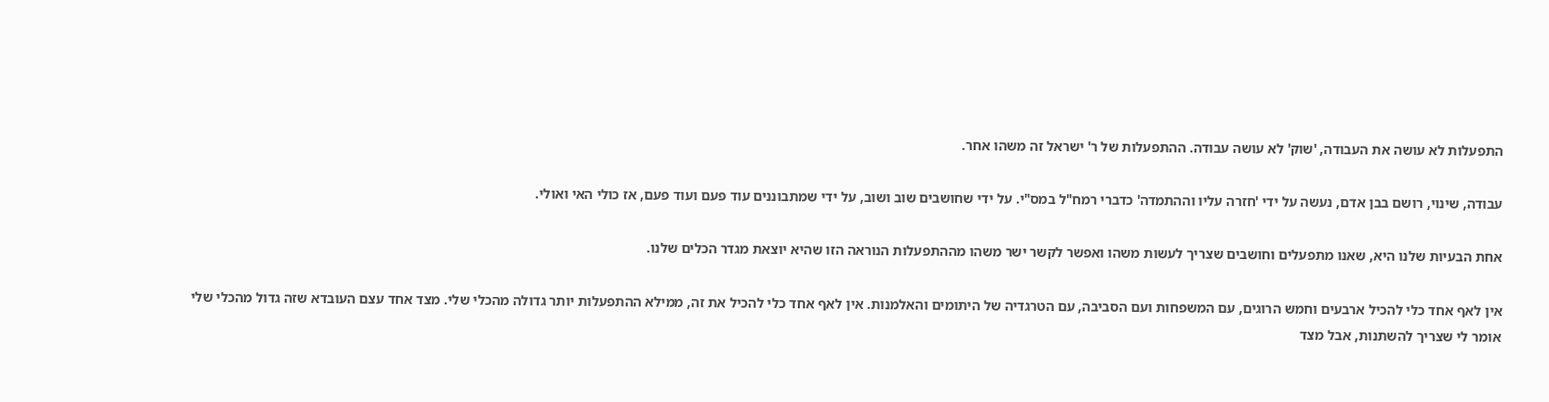התפעלות לא עושה את העבודה, 'שוק' לא עושה עבודה. ההתפעלות של ר' ישראל זה משהו אחר.

עבודה, שינוי, רושם בבן אדם, נעשה על ידי 'חזרה עליו וההתמדה' כדברי רמח"ל במס"י. על ידי שחושבים שוב ושוב, על ידי שמתבוננים עוד פעם ועוד פעם, אז כולי האי ואולי.

אחת הבעיות שלנו היא, שאנו מתפעלים וחושבים שצריך לעשות משהו ואפשר לקשר ישר משהו מההתפעלות הנוראה הזו שהיא יוצאת מגדר הכלים שלנו.

אין לאף אחד כלי להכיל ארבעים וחמש הרוגים, עם המשפחות ועם הסביבה, עם הטרגדיה של היתומים והאלמנות. אין לאף אחד כלי להכיל את זה, ממילא ההתפעלות יותר גדולה מהכלי שלי. מצד אחד עצם העובדא שזה גדול מהכלי שלי אומר לי שצריך להשתנות, אבל מצד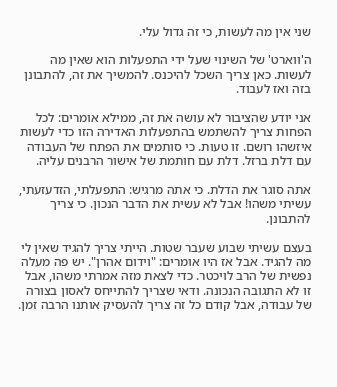שני אין מה לעשות, כי זה גדול עלי.

ה'ווארט' של השינוי שעל ידי התפעלות הוא שאין מה לעשות. כאן צריך השכל להיכנס. להמשיך את זה, להתבונן בזה ואז לעבוד.

אני יודע שהציבור לא עושה את זה, ממילא אומרים: לכל הפחות צריך להשתמש בהתפעלות האדירה הזו כדי לעשות איזשהו רושם. זו טעות. כי סותמים את הפתח של העבודה עם דלת ברזל. דלת עם חותמת של אישור הרבנים עליה.

אתה סוגר את הדלת. כי אתה מרגיש: התפעלתי, הזדעזעתי, עשיתי משהו! אבל לא עשית את הדבר הנכון. כי צריך להתבונן.

בעצם עשיתי שבוע שעבר שטות. הייתי צריך להגיד שאין לי מה להגיד. אבל אז היו אומרים: "וידום אהרן". יש פה מעלה נפשית של הרב לויכטר. כדי לצאת מזה אמרתי משהו, אבל זו לא התגובה הנכונה. ודאי שצריך להתייחס לאסון בצורה של עבודה, אבל קודם כל זה צריך להעסיק אותנו הרבה זמן.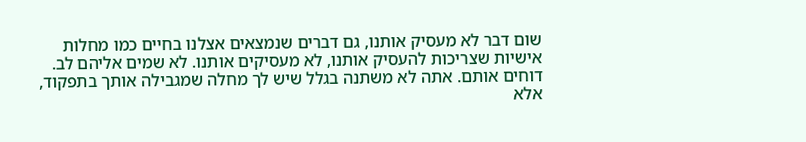שום דבר לא מעסיק אותנו, גם דברים שנמצאים אצלנו בחיים כמו מחלות אישיות שצריכות להעסיק אותנו, לא מעסיקים אותנו. לא שמים אליהם לב. דוחים אותם. אתה לא משתנה בגלל שיש לך מחלה שמגבילה אותך בתפקוד, אלא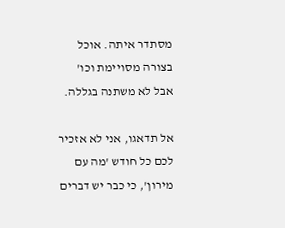מסתדר איתה. אוכל בצורה מסויימת וכו' אבל לא משתנה בגללה.

אל תדאגו, אני לא אזכיר לכם כל חודש 'מה עם מירון', כי כבר יש דברים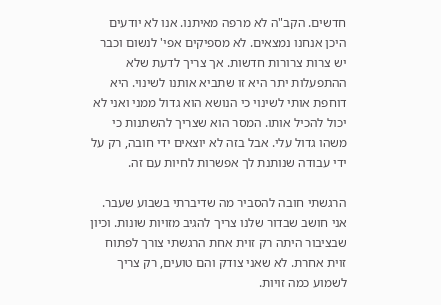חדשים. הקב"ה לא מרפה מאיתנו. אנו לא יודעים היכן אנחנו נמצאים. לא מספיקים אפי' לנשום וכבר יש צרות צרורות חדשות. אך צריך לדעת שלא ההתפעלות יתר היא זו שתביא אותנו לשינוי. היא דוחפת אותי לשינוי כי הנושא הוא גדול ממני ואני לא יכול להכיל אותו. המסר הוא שצריך להשתנות כי משהו גדול עלי. אבל בזה לא יוצאים ידי חובה, רק על ידי עבודה שנותנת לך אפשרות לחיות עם זה.

הרגשתי חובה להסביר מה שדיברתי בשבוע שעבר. אני חושב שבדור שלנו צריך להגיב מזויות שונות. וכיון שבציבור היתה רק זוית אחת הרגשתי צורך לפתוח זוית אחרת. לא שאני צודק והם טועים, רק צריך לשמוע כמה זויות.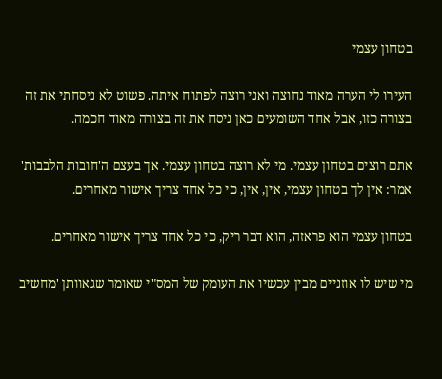בטחון עצמי

העירו לי הערה מאוד נחוצה ואני רוצה לפתוח איתה. פשוט לא ניסחתי את זה בצורה כזו, אבל אחד השומעים כאן ניסח את זה בצורה מאוד חכמה.

אתם רוצים בטחון עצמי. מי לא רוצה בטחון עצמי. אך בעצם ה'חובות הלבבות' אמר: אין לך בטחון עצמי, אין, אין, כי כל אחד צריך אישור מאחרים.

בטחון עצמי הוא פראזה, הוא דבר ריק, כי כל אחד צריך אישור מאחרים.

מי שיש לו אוזניים מבין עכשיו את העומק של המס"י שאומר שגאוותן 'מחשיב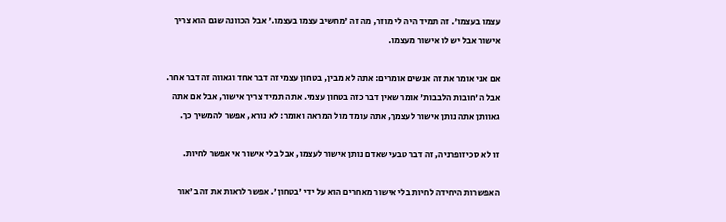עצמו בעצמו'. זה תמיד היה לי מוזר, מה זה 'מחשיב עצמו בעצמו.' אבל הכוונה שגם הוא צריך אישור אבל יש לו אישור מעצמו.

אם אני אומר את זה אנשים אומרים: אתה לא מבין, בטחון עצמי זה דבר אחד וגאווה זה דבר אחר. אבל ה'חובות הלבבות' אומר שאין דבר כזה בטחון עצמי. אתה תמיד צריך אישור, אבל אם אתה גאוותן אתה נותן אישור לעצמך, אתה עומד מול המראה ואומר: לא נורא, אפשר להמשיך כך.

זו לא סכיזופרניה, זה דבר טבעי שאדם נותן אישור לעצמו, אבל בלי אישור אי אפשר לחיות.

האפשרות היחידה לחיות בלי אישור מאחרים הוא על ידי 'בטחון'. אפשר לראות את זה ב'אור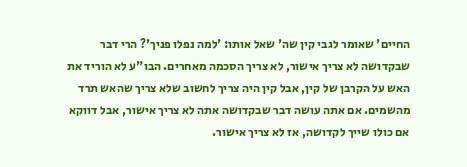החיים' שאומר לגבי קין שה' שאל אותו: 'למה נפלו פניך'? הרי דבר שבקדושה לא צריך אישור, לא צריך הסכמה מאחרים. הבו"ע לא הוריד את האש על הקרבן של קין, אבל קין היה צריך לחשוב שלא צריך שהאש תרד מהשמים. אם אתה עושה דבר שבקדושה אתה לא צריך אישור, אבל דווקא אם כולו שייך לקדושה, אז לא צריך אישור.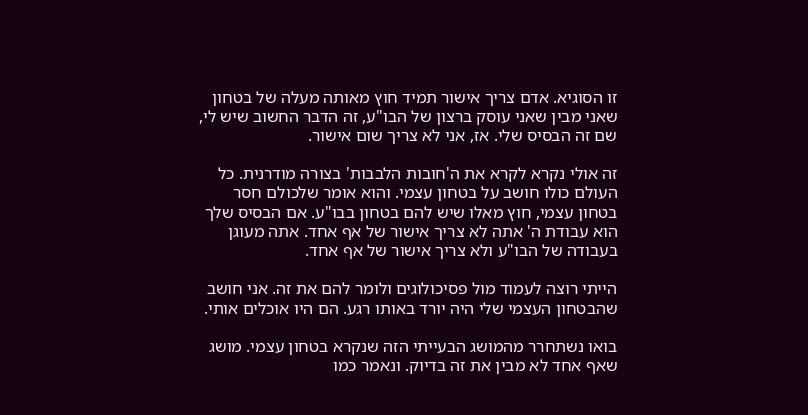זו הסוגיא. אדם צריך אישור תמיד חוץ מאותה מעלה של בטחון שאני מבין שאני עוסק ברצון של הבו"ע, זה הדבר החשוב שיש לי, שם זה הבסיס שלי. אז, אני לא צריך שום אישור.

זה אולי נקרא לקרא את ה'חובות הלבבות' בצורה מודרנית. כל העולם כולו חושב על בטחון עצמי. והוא אומר שלכולם חסר בטחון עצמי, חוץ מאלו שיש להם בטחון בבו"ע. אם הבסיס שלך הוא עבודת ה' אתה לא צריך אישור של אף אחד. אתה מעוגן בעבודה של הבו"ע ולא צריך אישור של אף אחד.

הייתי רוצה לעמוד מול פסיכולוגים ולומר להם את זה. אני חושב שהבטחון העצמי שלי היה יורד באותו רגע. הם היו אוכלים אותי.

בואו נשתחרר מהמושג הבעייתי הזה שנקרא בטחון עצמי. מושג שאף אחד לא מבין את זה בדיוק. ונאמר כמו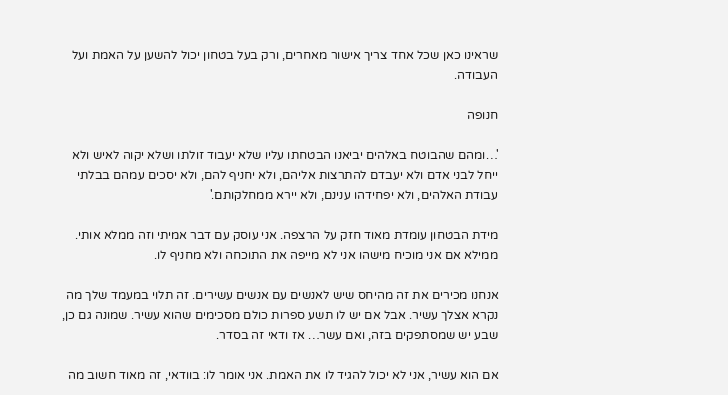שראינו כאן שכל אחד צריך אישור מאחרים, ורק בעל בטחון יכול להשען על האמת ועל העבודה.

חנופה

'…ומהם שהבוטח באלהים יביאנו הבטחתו עליו שלא יעבוד זולתו ושלא יקוה לאיש ולא ייחל לבני אדם ולא יעבדם להתרצות אליהם, ולא יחניף להם, ולא יסכים עמהם בבלתי עבודת האלהים, ולא יפחידהו ענינם, ולא יירא ממחלקותם.'

מידת הבטחון עומדת מאוד חזק על הרצפה. אני עוסק עם דבר אמיתי וזה ממלא אותי. ממילא אם אני מוכיח מישהו אני לא מייפה את התוכחה ולא מחניף לו.

אנחנו מכירים את זה מהיחס שיש לאנשים עם אנשים עשירים. זה תלוי במעמד שלך מה נקרא אצלך עשיר. אבל אם יש לו תשע ספרות כולם מסכימים שהוא עשיר. שמונה גם כן, שבע יש שמסתפקים בזה, ואם עשר… אז ודאי זה בסדר.

אם הוא עשיר, אני לא יכול להגיד לו את האמת. אני אומר לו: בוודאי, זה מאוד חשוב מה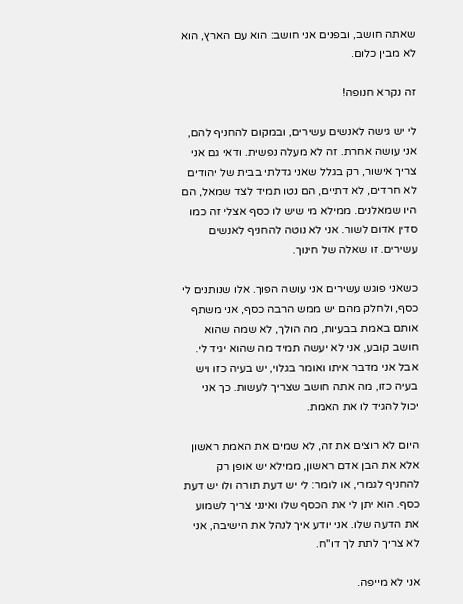שאתה חושב, ובפנים אני חושב: הוא עם הארץ, הוא לא מבין כלום.

זה נקרא חנופה!

לי יש גישה לאנשים עשירים, ובמקום להחניף להם, אני עושה אחרת. זה לא מעלה נפשית. ודאי גם אני צריך אישור, רק בגלל שאני גדלתי בבית של יהודים לא חרדים, לא דתיים, הם נטו תמיד לצד שמאל, הם היו שמאלנים. ממילא מי שיש לו כסף אצלי זה כמו סדין אדום לשור. אני לא נוטה להחניף לאנשים עשירים. זו שאלה של חינוך.

כשאני פוגש עשירים אני עושה הפוך. אלו שנותנים לי כסף, ולחלק מהם יש ממש הרבה כסף, אני משתף אותם באמת בבעיות, מה הולך, לא שמה שהוא חושב קובע, אני לא יעשה תמיד מה שהוא יגיד לי. אבל אני מדבר איתו ואומר בגלוי, יש בעיה כזו ויש בעיה כזו, מה אתה חושב שצריך לעשות. כך אני יכול להגיד לו את האמת.

היום לא רוצים את זה, לא שמים את האמת ראשון אלא את הבן אדם ראשון, ממילא יש אופן רק להחניף לגמרי, או לומר: לי יש דעת תורה ולו יש דעת כסף. הוא יתן לי את הכסף שלו ואינני צריך לשמוע את הדעה שלו. אני יודע איך לנהל את הישיבה, אני לא צריך לתת לך דו"ח.

אני לא מייפה.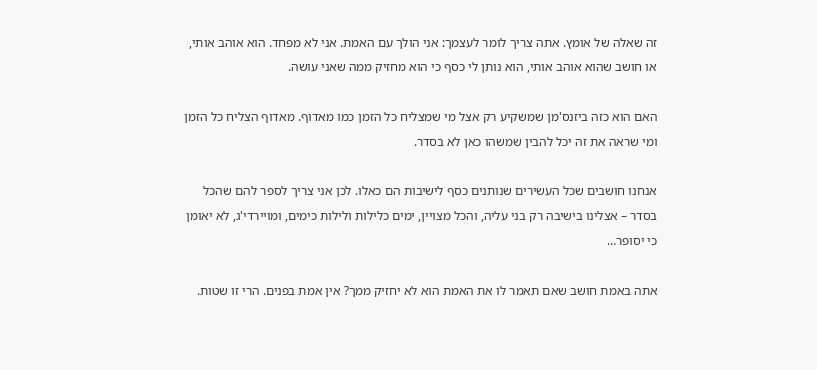זה שאלה של אומץ. אתה צריך לומר לעצמך: אני הולך עם האמת. אני לא מפחד. הוא אוהב אותי, או חושב שהוא אוהב אותי, הוא נותן לי כסף כי הוא מחזיק ממה שאני עושה.

האם הוא כזה ביזנס'מן שמשקיע רק אצל מי שמצליח כל הזמן כמו מאדוף. מאדוף הצליח כל הזמן ומי שראה את זה יכל להבין שמשהו כאן לא בסדר.

אנחנו חושבים שכל העשירים שנותנים כסף לישיבות הם כאלו. לכן אני צריך לספר להם שהכל בסדר – אצלינו בישיבה רק בני עליה, והכל מצויין, ימים כלילות ולילות כימים, ומויירדי'ג, לא יאומן כי יסופר…

אתה באמת חושב שאם תאמר לו את האמת הוא לא יחזיק ממך? אין אמת בפנים. הרי זו שטות.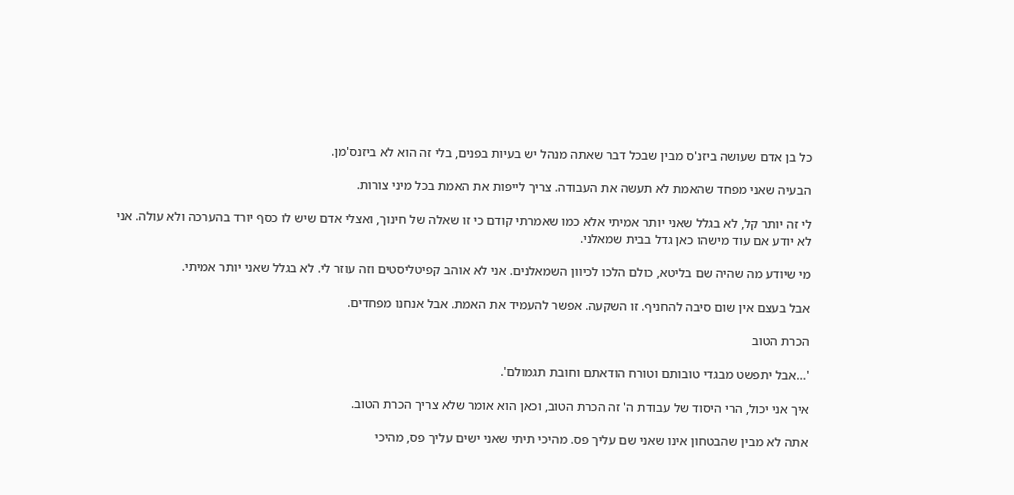כל בן אדם שעושה ביזנ'ס מבין שבכל דבר שאתה מנהל יש בעיות בפנים, בלי זה הוא לא ביזנס'מן.

הבעיה שאני מפחד שהאמת לא תעשה את העבודה. צריך לייפות את האמת בכל מיני צורות.

לי זה יותר קל, לא בגלל שאני יותר אמיתי אלא כמו שאמרתי קודם כי זו שאלה של חינוך, ואצלי אדם שיש לו כסף יורד בהערכה ולא עולה. אני לא יודע אם עוד מישהו כאן גדל בבית שמאלני.

מי שיודע מה שהיה שם בליטא, כולם הלכו לכיוון השמאלנים. אני לא אוהב קפיטליסטים וזה עוזר לי. לא בגלל שאני יותר אמיתי.

אבל בעצם אין שום סיבה להחניף. זו השקעה. אפשר להעמיד את האמת. אבל אנחנו מפחדים.

הכרת הטוב

'…אבל יתפשט מבגדי טובותם וטורח הודאתם וחובת תגמולם'.

איך אני יכול, הרי היסוד של עבודת ה' זה הכרת הטוב, וכאן הוא אומר שלא צריך הכרת הטוב.

אתה לא מבין שהבטחון אינו שאני שם עליך פס. מהיכי תיתי שאני ישים עליך פס, מהיכי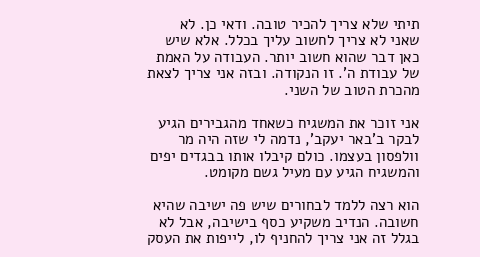תיתי שלא צריך להכיר טובה. ודאי כן. לא שאני לא צריך לחשוב עליך בכלל. אלא שיש כאן דבר שהוא חשוב יותר. העבודה על האמת של עבודת ה'. זו הנקודה. ובזה אני צריך לצאת מהכרת הטוב של השני.

אני זוכר את המשגיח כשאחד מהגבירים הגיע לבקר ב'באר יעקב', נדמה לי שזה היה מר וולפסון בעצמו. כולם קיבלו אותו בבגדים יפים והמשגיח הגיע עם מעיל גשם מקומט.

הוא רצה ללמד לבחורים שיש פה ישיבה שהיא חשובה. הנדיב משקיע כסף בישיבה, אבל לא בגלל זה אני צריך להחניף לו, לייפות את העסק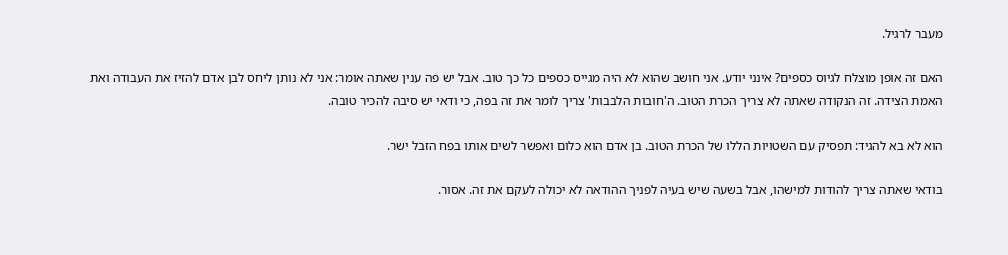מעבר לרגיל.

האם זה אופן מוצלח לגיוס כספים? אינני יודע. אני חושב שהוא לא היה מגייס כספים כל כך טוב. אבל יש פה ענין שאתה אומר: אני לא נותן ליחס לבן אדם להזיז את העבודה ואת האמת הצידה. זה הנקודה שאתה לא צריך הכרת הטוב. ה'חובות הלבבות' צריך לומר את זה בפה, כי ודאי יש סיבה להכיר טובה.

הוא לא בא להגיד: תפסיק עם השטויות הללו של הכרת הטוב. בן אדם הוא כלום ואפשר לשים אותו בפח הזבל ישר.

בודאי שאתה צריך להודות למישהו, אבל בשעה שיש בעיה לפניך ההודאה לא יכולה לעקם את זה. אסור.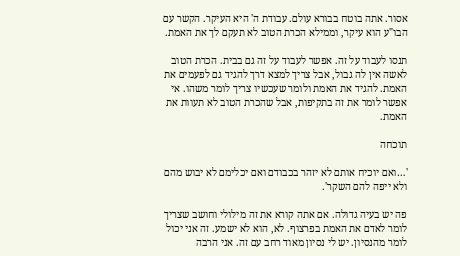אסור. אתה בוטח בבורא עולם. עבודת ה' היא העיקר. הקשר עם הבו"ע הוא עיקר, וממילא הכרת הטוב לא תעקם לך את האמת.

תנסו לעבוד על זה. אפשר לעבוד על זה גם בבית. הכרת הטוב לאשה אין לה גבול, אבל צריך למצא דרך להגיד גם לפעמים את האמת. להגיד את האמת ולומר שעכשיו צריך לומר משהו. אי אפשר לומר את זה בתקיפות, אבל שהכרת הטוב לא תעוות את האמת.

תוכחה

'…ואם יוכיח אותם לא יזהר בכבודם ואם יכלימם לא יבוש מהם ולא ייפה להם השקר'.

פה יש בעיה גדולה. אם אתה קורא את זה מילולי וחושב שצריך לומר לאדם את האמת בפרצוף. לא, הוא לא ישמע. זה אני יכול לומר מהנסיון. יש לי נסיון מאוד רחב עם זה. אני הרבה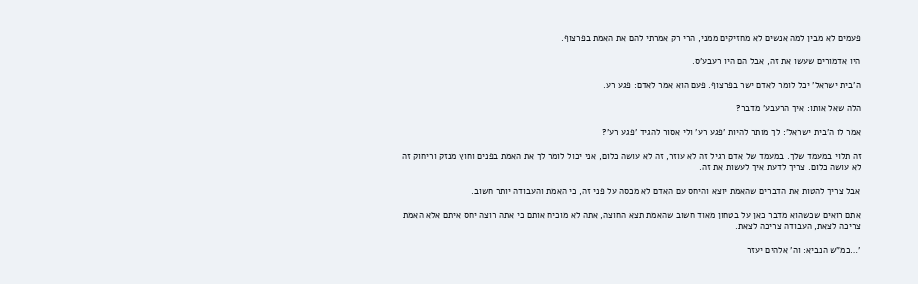פעמים לא מבין למה אנשים לא מחזיקים ממני, הרי רק אמרתי להם את האמת בפרצוף.

היו אדמורים שעשו את זה, אבל הם היו רעבע'ס.

ה'בית ישראל' יכל לומר לאדם ישר בפרצוף. פעם הוא אמר לאדם: פגע רע.

הלה שאל אותו: איך הרעבע' מדבר?

אמר לו ה'בית ישראל': לך מותר להיות 'פגע רע' ולי אסור להגיד 'פגע רע'?

זה תלוי במעמד שלך. במעמד של אדם רגיל זה לא עוזר, זה לא עושה כלום, אני יכול לומר לך את האמת בפנים וחוץ מנזק וריחוק זה לא עושה כלום. צריך לדעת איך לעשות את זה.

אבל צריך להטות את הדברים שהאמת יוצא והיחס עם האדם לא מכסה על פני זה, כי האמת והעבודה יותר חשוב.

אתם רואים שכשהוא מדבר כאן על בטחון מאוד חשוב שהאמת תצא החוצה, אתה לא מוכיח אותם כי אתה רוצה יחס איתם אלא האמת צריכה לצאת, העבודה צריכה לצאת.

'…כמ"ש הנביא: וה' אלהים יעזר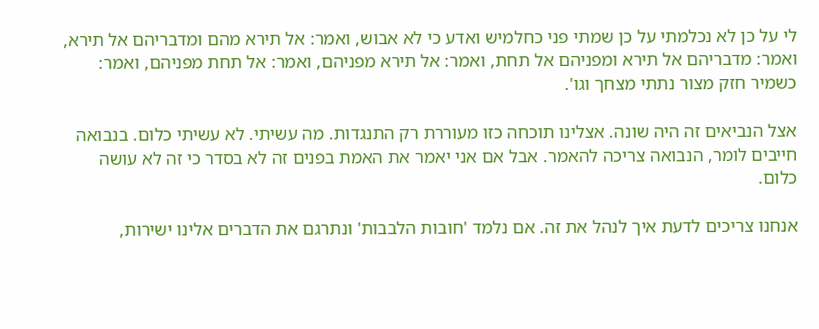לי על כן לא נכלמתי על כן שמתי פני כחלמיש ואדע כי לא אבוש, ואמר: אל תירא מהם ומדבריהם אל תירא, ואמר: מדבריהם אל תירא ומפניהם אל תחת, ואמר: אל תירא מפניהם, ואמר: אל תחת מפניהם, ואמר: כשמיר חזק מצור נתתי מצחך וגו'.

אצל הנביאים זה היה שונה. אצלינו תוכחה כזו מעוררת רק התנגדות. מה עשיתי. לא עשיתי כלום. בנבואה חייבים לומר, הנבואה צריכה להאמר. אבל אם אני יאמר את האמת בפנים זה לא בסדר כי זה לא עושה כלום.

אנחנו צריכים לדעת איך לנהל את זה. אם נלמד 'חובות הלבבות' ונתרגם את הדברים אלינו ישירות,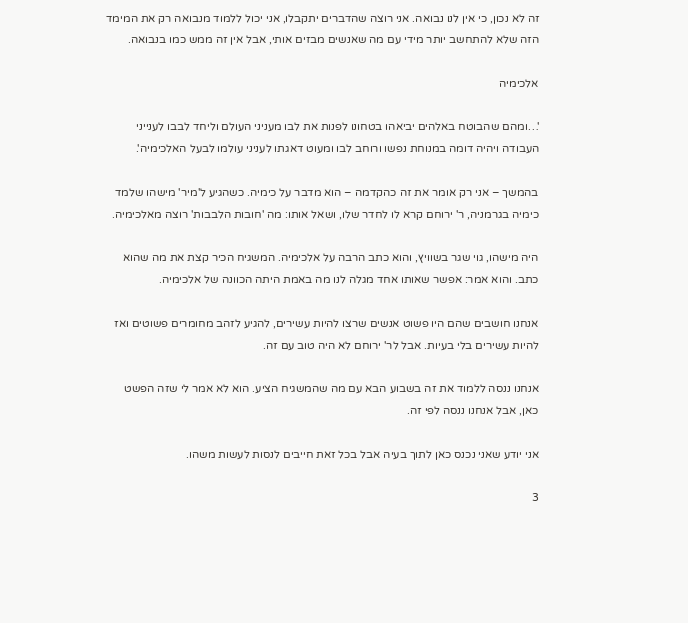זה לא נכון, כי אין לנו נבואה. אני רוצה שהדברים יתקבלו, אני יכול ללמוד מנבואה רק את המימד הזה שלא להתחשב יותר מידי עם מה שאנשים מבזים אותי, אבל אין זה ממש כמו בנבואה.

אלכימיה

'…ומהם שהבוטח באלהים יביאהו בטחונו לפנות את לבו מעניני העולם וליחד לבבו לענייני העבודה ויהיה דומה במנוחת נפשו ורוחב לבו ומעוט דאגתו לעניני עולמו לבעל האלכימיה'.

בהמשך – אני רק אומר את זה כהקדמה – הוא מדבר על כימיה. כשהגיע ל'מיר' מישהו שלמד כימיה בגרמניה, ר' ירוחם קרא לו לחדר שלו, ושאל אותו: מה 'חובות הלבבות' רוצה מאלכימיה.

היה מישהו, גוי שגר בשוויץ, והוא כתב הרבה על אלכימיה. המשגיח הכיר קצת את מה שהוא כתב. והוא אמר: אפשר שאותו אחד מגלה לנו מה באמת היתה הכוונה של אלכימיה.

אנחנו חושבים שהם היו פשוט אנשים שרצו להיות עשירים, להגיע לזהב מחומרים פשוטים ואז להיות עשירים בלי בעיות. אבל לר' ירוחם לא היה טוב עם זה.

אנחנו ננסה ללמוד את זה בשבוע הבא עם מה שהמשגיח הציע. הוא לא אמר לי שזה הפשט כאן, אבל אנחנו ננסה לפי זה.

אני יודע שאני נכנס כאן לתוך בעיה אבל בכל זאת חייבים לנסות לעשות משהו.

3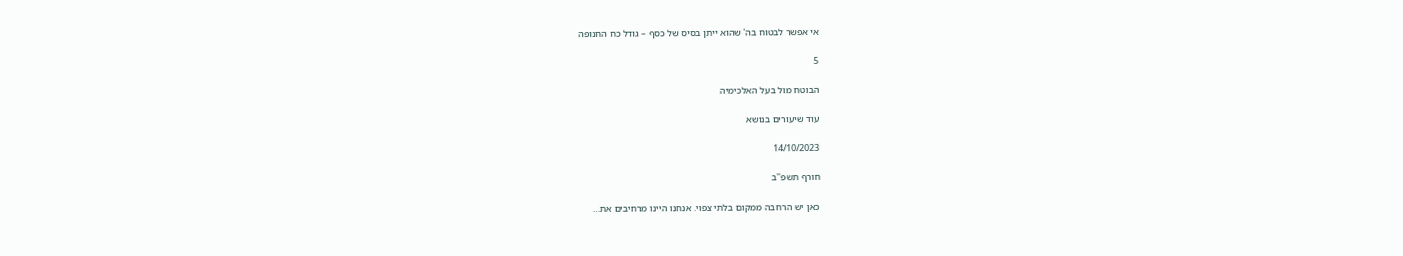אי אפשר לבטוח בה' שהוא ייתן בסיס של כסף – גודל כח החנופה

5

הבוטח מול בעל האלכימיה

עוד שיעורים בנושא

14/10/2023

חורף תשפ''ב

כאן יש הרחבה ממקום בלתי צפוי. אנחנו היינו מרחיבים את…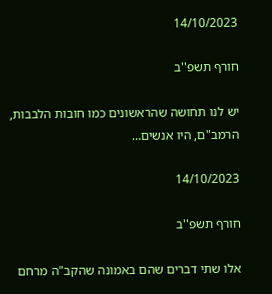14/10/2023

חורף תשפ''ב

יש לנו תחושה שהראשונים כמו חובות הלבבות, הרמב"ם, היו אנשים…

14/10/2023

חורף תשפ''ב

אלו שתי דברים שהם באמונה שהקב"ה מרחם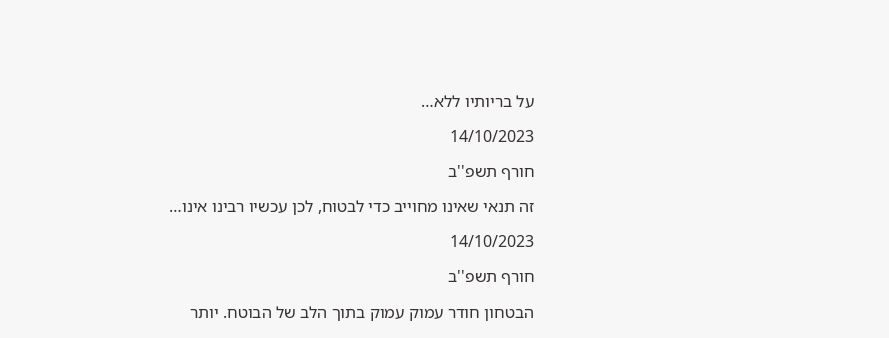על בריותיו ללא…

14/10/2023

חורף תשפ''ב

זה תנאי שאינו מחוייב כדי לבטוח, לכן עכשיו רבינו אינו…

14/10/2023

חורף תשפ''ב

הבטחון חודר עמוק עמוק בתוך הלב של הבוטח. יותר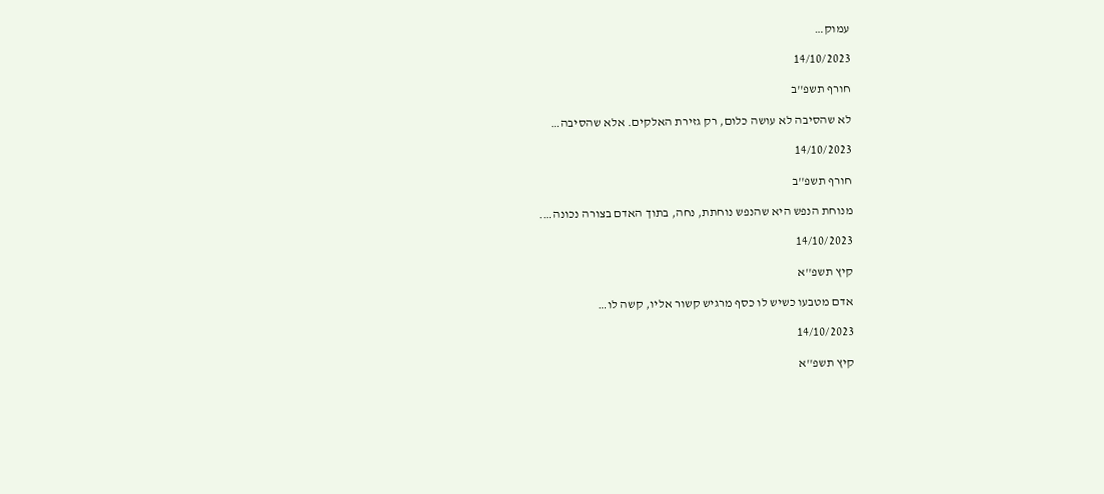עמוק…

14/10/2023

חורף תשפ''ב

לא שהסיבה לא עושה כלום, רק גזירת האלקים. אלא שהסיבה…

14/10/2023

חורף תשפ''ב

מנוחת הנפש היא שהנפש נוחתת, נחה, בתוך האדם בצורה נכונה….

14/10/2023

קיץ תשפ''א

אדם מטבעו כשיש לו כסף מרגיש קשור אליו, קשה לו…

14/10/2023

קיץ תשפ''א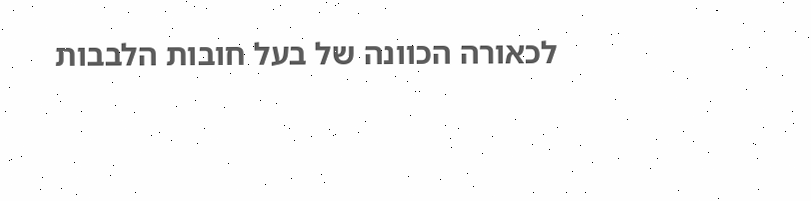לכאורה הכוונה של בעל חובות הלבבות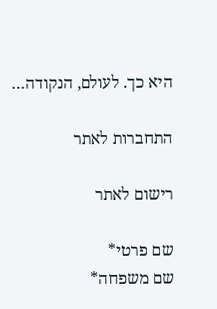היא כך. לעולם, הנקודה…

התחברות לאתר

רישום לאתר

שם פרטי*
שם משפחה*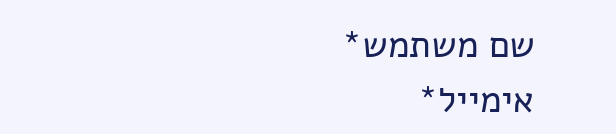שם משתמש*
אימייל*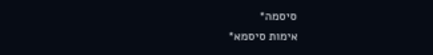סיסמה*
אימות סיסמא*